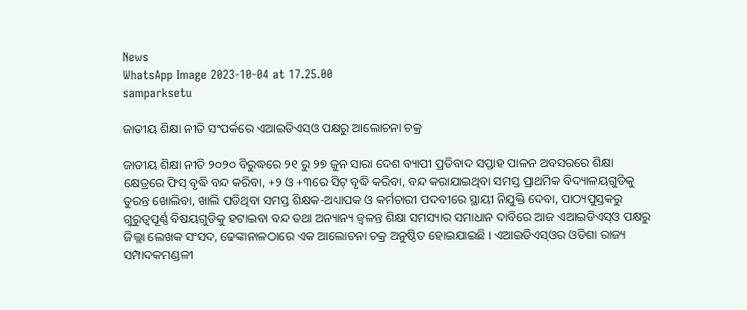News
WhatsApp Image 2023-10-04 at 17.25.00
samparksetu

ଜାତୀୟ ଶିକ୍ଷା ନୀତି ସଂପର୍କରେ ଏଆଇଡିଏସ୍‌ଓ ପକ୍ଷରୁ ଆଲୋଚନା ଚକ୍ର

ଜାତୀୟ ଶିକ୍ଷା ନୀତି ୨୦୨୦ ବିରୁଦ୍ଧରେ ୨୧ ରୁ ୨୭ ଜୁନ ସାରା ଦେଶ ବ୍ୟାପୀ ପ୍ରତିବାଦ ସପ୍ତାହ ପାଳନ ଅବସରରେ ଶିକ୍ଷା କ୍ଷେତ୍ରରେ ଫିସ୍ ବୃଦ୍ଧି ବନ୍ଦ କରିବା, +୨ ଓ +୩ରେ ସିଟ୍ ବୃଦ୍ଧି କରିବା, ବନ୍ଦ କରାଯାଇଥିବା ସମସ୍ତ ପ୍ରାଥମିକ ବିଦ୍ୟାଳୟଗୁଡିକୁ ତୁରନ୍ତ ଖୋଲିବା, ଖାଲି ପଡିଥିବା ସମସ୍ତ ଶିକ୍ଷକ-ଅଧ୍ୟାପକ ଓ କର୍ମଚାରୀ ପଦବୀରେ ସ୍ଥାୟୀ ନିଯୁକ୍ତି ଦେବା, ପାଠ୍ୟପୁସ୍ତକରୁ ଗୁରୁତ୍ୱପୂର୍ଣ୍ଣ ବିଷୟଗୁଡିକୁ ହଟାଇବା ବନ୍ଦ ତଥା ଅନ୍ୟାନ୍ୟ ଜ୍ୱଳନ୍ତ ଶିକ୍ଷା ସମସ୍ୟାର ସମାଧାନ ଦାବିରେ ଆଜ ଏଆଇଡିଏସ୍‌ଓ ପକ୍ଷରୁ ଜିଲ୍ଲା ଲେଖକ ସଂସଦ, ଢେଙ୍କାନାଳଠାରେ ଏକ ଆଲୋଚନା ଚକ୍ର ଅନୁଷ୍ଠିତ ହୋଇଯାଇଛି । ଏଆଇଡିଏସ୍‌ଓର ଓଡିଶା ରାଜ୍ୟ ସମ୍ପାଦକମଣ୍ଡଳୀ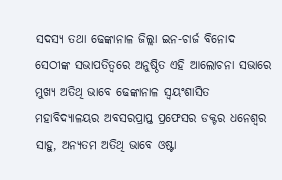ସଦସ୍ୟ ତଥା ଢେଙ୍କାନାଳ ଜିଲ୍ଲା ଇନ-ଚାର୍ଜ ବିନୋଦ ସେଠୀଙ୍କ ସଭାପତିତ୍ୱରେ ଅନୁଷ୍ଠିତ ଏହି ଆଲୋଚନା ସଭାରେ ମୁଖ୍ୟ ଅତିଥି ଭାବେ ଢେଙ୍କାନାଳ ସ୍ୱୟଂଶାସିତ ମହାବିଦ୍ୟାଳୟର ଅବସରପ୍ରାପ୍ତ ପ୍ରଫେସର ଡକ୍ଟର ଧନେଶ୍ୱର ସାହୁ, ଅନ୍ୟତମ ଅତିଥି ଭାବେ ଓଷ୍ଟା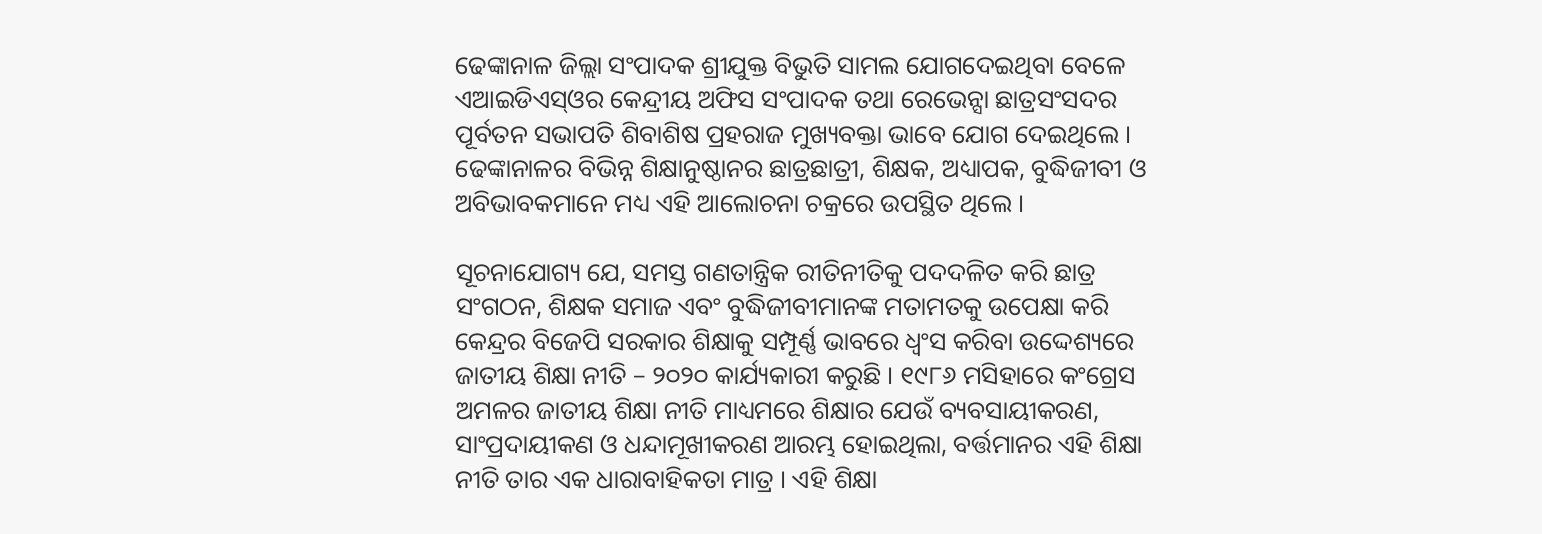ଢେଙ୍କାନାଳ ଜିଲ୍ଲା ସଂପାଦକ ଶ୍ରୀଯୁକ୍ତ ବିଭୁତି ସାମଲ ଯୋଗଦେଇଥିବା ବେଳେ ଏଆଇଡିଏସ୍‌ଓର କେନ୍ଦ୍ରୀୟ ଅଫିସ ସଂପାଦକ ତଥା ରେଭେନ୍ସା ଛାତ୍ରସଂସଦର ପୂର୍ବତନ ସଭାପତି ଶିବାଶିଷ ପ୍ରହରାଜ ମୁଖ୍ୟବକ୍ତା ଭାବେ ଯୋଗ ଦେଇଥିଲେ । ଢେଙ୍କାନାଳର ବିଭିନ୍ନ ଶିକ୍ଷାନୁଷ୍ଠାନର ଛାତ୍ରଛାତ୍ରୀ, ଶିକ୍ଷକ, ଅଧ୍ୟାପକ, ବୁଦ୍ଧିଜୀବୀ ଓ ଅବିଭାବକମାନେ ମଧ୍ୟ ଏହି ଆଲୋଚନା ଚକ୍ରରେ ଉପସ୍ଥିତ ଥିଲେ ।

ସୂଚନାଯୋଗ୍ୟ ଯେ, ସମସ୍ତ ଗଣତାନ୍ତ୍ରିକ ରୀତିନୀତିକୁ ପଦଦଳିତ କରି ଛାତ୍ର ସଂଗଠନ, ଶିକ୍ଷକ ସମାଜ ଏବଂ ବୁଦ୍ଧିଜୀବୀମାନଙ୍କ ମତାମତକୁ ଉପେକ୍ଷା କରି କେନ୍ଦ୍ରର ବିଜେପି ସରକାର ଶିକ୍ଷାକୁ ସମ୍ପୂର୍ଣ୍ଣ ଭାବରେ ଧ୍ୱଂସ କରିବା ଉଦ୍ଦେଶ୍ୟରେ ଜାତୀୟ ଶିକ୍ଷା ନୀତି – ୨୦୨୦ କାର୍ଯ୍ୟକାରୀ କରୁଛି । ୧୯୮୬ ମସିହାରେ କଂଗ୍ରେସ ଅମଳର ଜାତୀୟ ଶିକ୍ଷା ନୀତି ମାଧ୍ୟମରେ ଶିକ୍ଷାର ଯେଉଁ ବ୍ୟବସାୟୀକରଣ, ସାଂପ୍ରଦାୟୀକଣ ଓ ଧନ୍ଦାମୂଖୀକରଣ ଆରମ୍ଭ ହୋଇଥିଲା, ବର୍ତ୍ତମାନର ଏହି ଶିକ୍ଷା ନୀତି ତାର ଏକ ଧାରାବାହିକତା ମାତ୍ର । ଏହି ଶିକ୍ଷା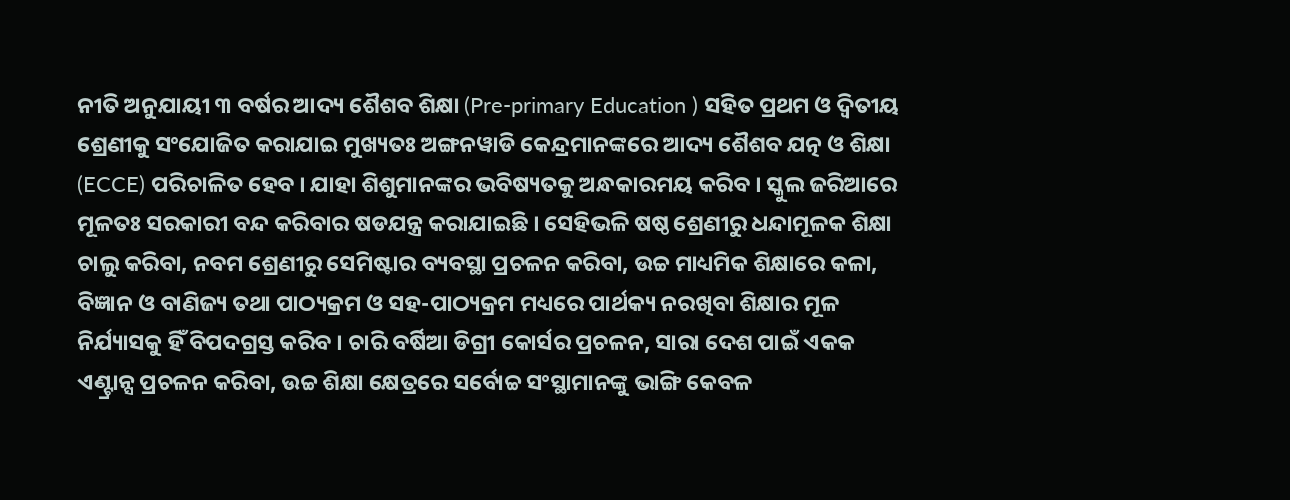ନୀତି ଅନୁଯାୟୀ ୩ ବର୍ଷର ଆଦ୍ୟ ଶୈଶବ ଶିକ୍ଷା (Pre-primary Education ) ସହିତ ପ୍ରଥମ ଓ ଦ୍ୱିତୀୟ ଶ୍ରେଣୀକୁ ସଂଯୋଜିତ କରାଯାଇ ମୁଖ୍ୟତଃ ଅଙ୍ଗନୱାଡି କେନ୍ଦ୍ରମାନଙ୍କରେ ଆଦ୍ୟ ଶୈଶବ ଯତ୍ନ ଓ ଶିକ୍ଷା (ECCE) ପରିଚାଳିତ ହେବ । ଯାହା ଶିଶୁମାନଙ୍କର ଭବିଷ୍ୟତକୁ ଅନ୍ଧକାରମୟ କରିବ । ସ୍କୁଲ ଜରିଆରେ ମୂଳତଃ ସରକାରୀ ବନ୍ଦ କରିବାର ଷଡଯନ୍ତ୍ର କରାଯାଇଛି । ସେହିଭଳି ଷଷ୍ଠ ଶ୍ରେଣୀରୁ ଧନ୍ଦାମୂଳକ ଶିକ୍ଷା ଚାଲୁ କରିବା, ନବମ ଶ୍ରେଣୀରୁ ସେମିଷ୍ଟାର ବ୍ୟବସ୍ଥା ପ୍ରଚଳନ କରିବା, ଉଚ୍ଚ ମାଧ୍ୟମିକ ଶିକ୍ଷାରେ କଳା, ବିଜ୍ଞାନ ଓ ବାଣିଜ୍ୟ ତଥା ପାଠ୍ୟକ୍ରମ ଓ ସହ-ପାଠ୍ୟକ୍ରମ ମଧ୍ୟରେ ପାର୍ଥକ୍ୟ ନରଖିବା ଶିକ୍ଷାର ମୂଳ ନିର୍ଯ୍ୟାସକୁ ହିଁ ବିପଦଗ୍ରସ୍ତ କରିବ । ଚାରି ବର୍ଷିଆ ଡିଗ୍ରୀ କୋର୍ସର ପ୍ରଚଳନ, ସାରା ଦେଶ ପାଇଁ ଏକକ ଏଣ୍ଟ୍ରାନ୍ସ ପ୍ରଚଳନ କରିବା, ଉଚ୍ଚ ଶିକ୍ଷା କ୍ଷେତ୍ରରେ ସର୍ବୋଚ୍ଚ ସଂସ୍ଥାମାନଙ୍କୁ ଭାଙ୍ଗି କେବଳ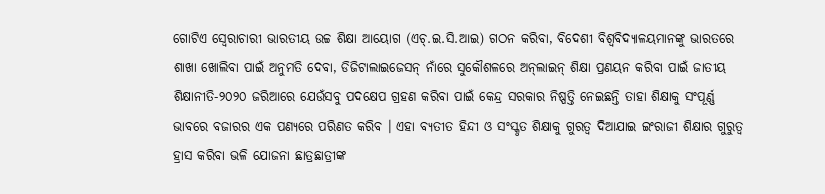ଗୋଟିଏ ସ୍ୱେରାଚାରୀ ଭାରତୀୟ ଉଚ୍ଚ ଶିକ୍ଷା ଆୟୋଗ (ଏଚ୍‍.ଇ.ସି.ଆଇ) ଗଠନ କରିବା, ବିଦେଶୀ ବିଶ୍ୱବିଦ୍ୟାଳୟମାନଙ୍କୁ ଭାରତରେ ଶାଖା ଖୋଲିବା ପାଇଁ ଅନୁମତି ଦେବା, ଡିଜିଟାଲାଇଜେସନ୍‍ ନାଁରେ ସୁକୌଶଳରେ ଅନ୍‍ଲାଇନ୍‍ ଶିକ୍ଷା ପ୍ରଣୟନ କରିବା ପାଇଁ ଜାତୀୟ ଶିକ୍ଷାନୀତି-୨୦୨୦ ଜରିଆରେ ଯେଉଁସବୁ ପଦକ୍ଷେପ ଗ୍ରହଣ କରିବା ପାଇଁ କେନ୍ଦ୍ର ସରକାର ନିଷ୍ପତ୍ତି ନେଇଛନ୍ତି ତାହା ଶିକ୍ଷାକୁ ସଂପୂର୍ଣ୍ଣ ଭାବରେ ବଜାରର ଏକ ପଣ୍ୟରେ ପରିଣତ କରିବ । ଏହା ବ୍ୟତୀତ ହିନ୍ଦୀ ଓ ସଂସ୍କୃତ ଶିକ୍ଷାକୁ ଗୁରତ୍ୱ ଦିଆଯାଇ ଇଂରାଜୀ ଶିକ୍ଷାର ଗୁରୁତ୍ୱ ହ୍ରାସ କରିବା ଭଳି ଯୋଜନା ଛାତ୍ରଛାତ୍ରୀଙ୍କ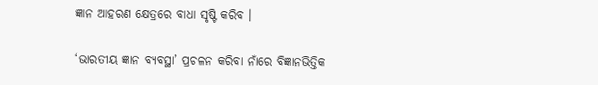ଜ୍ଞାନ ଆହରଣ କ୍ଷେତ୍ରରେ ବାଧା ସୃଷ୍ଟି କରିବ ।

‘ଭାରତୀୟ ଜ୍ଞାନ ବ୍ୟବସ୍ଥା’ ପ୍ରଚଳନ କରିବା ନାଁରେ ବିଜ୍ଞାନଭିତ୍ତିକ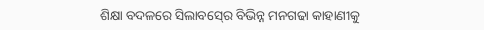ଶିକ୍ଷା ବଦଳରେ ସିଲାବସ୍‍ରେ ବିଭିନ୍ନ ମନଗଢା କାହାଣୀକୁ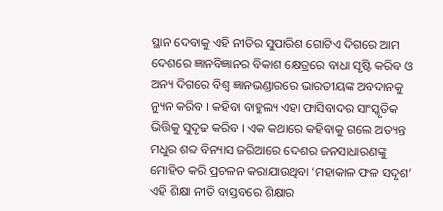ସ୍ଥାନ ଦେବାକୁ ଏହି ନୀତିର ସୁପାରିଶ ଗୋଟିଏ ଦିଗରେ ଆମ ଦେଶରେ ଜ୍ଞାନବିଜ୍ଞାନର ବିକାଶ କ୍ଷେତ୍ରରେ ବାଧା ସୃଷ୍ଟି କରିବ ଓ ଅନ୍ୟ ଦିଗରେ ବିଶ୍ୱ ଜ୍ଞାନଭଣ୍ଡାରରେ ଭାରତୀୟଙ୍କ ଅବଦାନକୁ ନ୍ୟୁନ କରିବ । କହିବା ବାହୁଲ୍ୟ ଏହା ଫାସିବାଦର ସାଂସ୍କୃତିକ ଭିତ୍ତିକୁ ସୁଦୃଢ କରିବ । ଏକ କଥାରେ କହିବାକୁ ଗଲେ ଅତ୍ୟନ୍ତ ମଧୁର ଶବ୍ଦ ବିନ୍ୟାସ ଜରିଆରେ ଦେଶର ଜନସାଧାରଣଙ୍କୁ ମୋହିତ କରି ପ୍ରଚଳନ କରାଯାଉଥିବା ‘ମହାକାଳ ଫଳ ସଦୃଶ’ ଏହି ଶିକ୍ଷା ନୀତି ବାସ୍ତବରେ ଶିକ୍ଷାର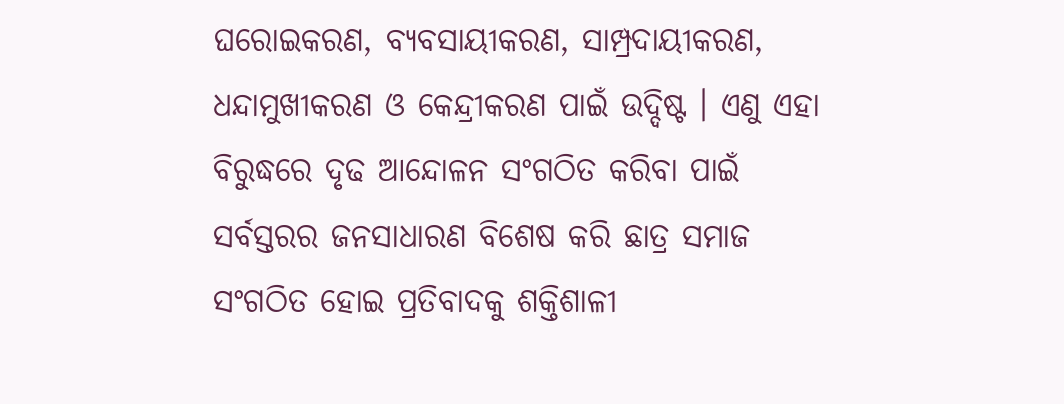ଘରୋଇକରଣ, ବ୍ୟବସାୟୀକରଣ, ସାମ୍ପ୍ରଦାୟୀକରଣ, ଧନ୍ଦାମୁଖୀକରଣ ଓ କେନ୍ଦ୍ରୀକରଣ ପାଇଁ ଉଦ୍ଦିଷ୍ଟ । ଏଣୁ ଏହା ବିରୁଦ୍ଧରେ ଦୃଢ ଆନ୍ଦୋଳନ ସଂଗଠିତ କରିବା ପାଇଁ ସର୍ବସ୍ତରର ଜନସାଧାରଣ ବିଶେଷ କରି ଛାତ୍ର ସମାଜ ସଂଗଠିତ ହୋଇ ପ୍ରତିବାଦକୁ ଶକ୍ତିଶାଳୀ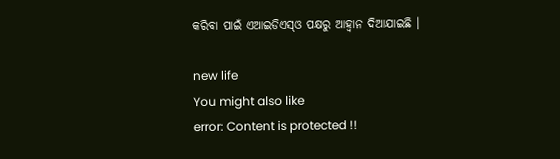କରିବା ପାଇଁ ଏଆଇଡିଏସ୍‍ଓ ପକ୍ଷରୁ ଆହ୍ୱାନ ଦିଆଯାଇଛି ।

new life
You might also like
error: Content is protected !!